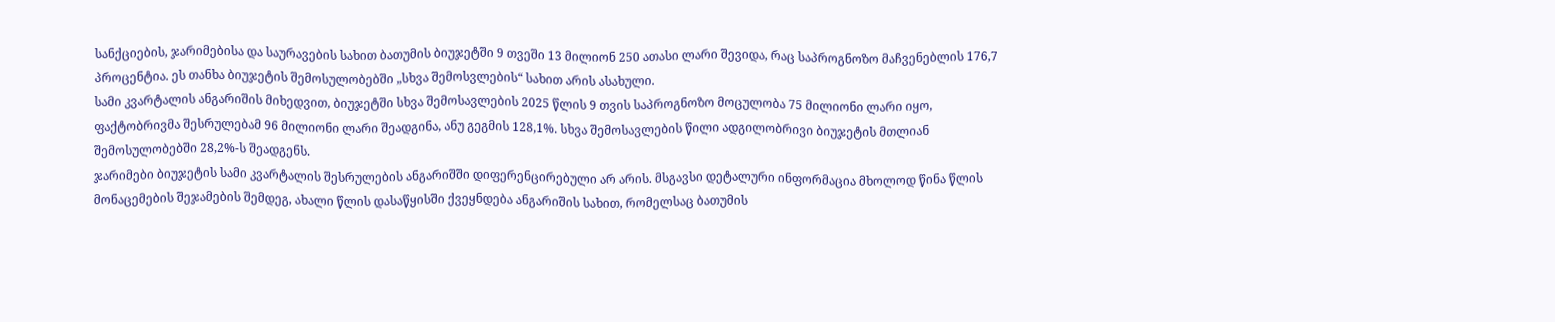სანქციების, ჯარიმებისა და საურავების სახით ბათუმის ბიუჯეტში 9 თვეში 13 მილიონ 250 ათასი ლარი შევიდა, რაც საპროგნოზო მაჩვენებლის 176,7 პროცენტია. ეს თანხა ბიუჯეტის შემოსულობებში „სხვა შემოსვლების“ სახით არის ასახული.
სამი კვარტალის ანგარიშის მიხედვით, ბიუჯეტში სხვა შემოსავლების 2025 წლის 9 თვის საპროგნოზო მოცულობა 75 მილიონი ლარი იყო, ფაქტობრივმა შესრულებამ 96 მილიონი ლარი შეადგინა, ანუ გეგმის 128,1%. სხვა შემოსავლების წილი ადგილობრივი ბიუჯეტის მთლიან შემოსულობებში 28,2%-ს შეადგენს.
ჯარიმები ბიუჯეტის სამი კვარტალის შესრულების ანგარიშში დიფერენცირებული არ არის. მსგავსი დეტალური ინფორმაცია მხოლოდ წინა წლის მონაცემების შეჯამების შემდეგ, ახალი წლის დასაწყისში ქვეყნდება ანგარიშის სახით, რომელსაც ბათუმის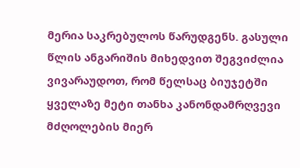მერია საკრებულოს წარუდგენს. გასული წლის ანგარიშის მიხედვით შეგვიძლია ვივარაუდოთ, რომ წელსაც ბიუჯეტში ყველაზე მეტი თანხა კანონდამრღვევი მძღოლების მიერ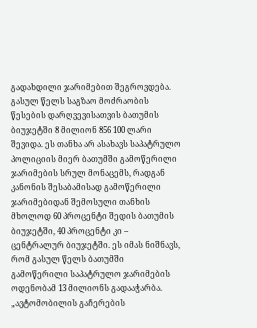გადახდილი ჯარიმებით შეგროვდება.
გასულ წელს საგზაო მოძრაობის წესების დარღვევისათვის ბათუმის ბიუჯეტში 8 მილიონ 856 100 ლარი შევიდა. ეს თანხა არ ასახავს საპატრულო პოლიციის მიერ ბათუმში გამოწერილი ჯარიმების სრულ მონაცემს, რადგან კანონის შესაბამისად გამოწერილი ჯარიმებიდან შემოსული თანხის მხოლოდ 60 პროცენტი შედის ბათუმის ბიუჯეტში, 40 პროცენტი კი – ცენტრალურ ბიუჯეტში. ეს იმას ნიშნავს, რომ გასულ წელს ბათუმში გამოწერილი საპატრულო ჯარიმების ოდენობამ 13 მილიონს გადააჭარბა.
„ავტომობილის გაჩერების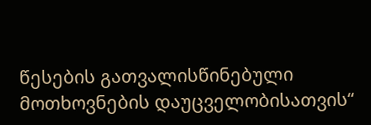წესების გათვალისწინებული მოთხოვნების დაუცველობისათვის“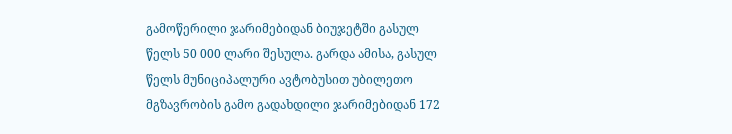გამოწერილი ჯარიმებიდან ბიუჯეტში გასულ წელს 50 000 ლარი შესულა. გარდა ამისა, გასულ წელს მუნიციპალური ავტობუსით უბილეთო მგზავრობის გამო გადახდილი ჯარიმებიდან 172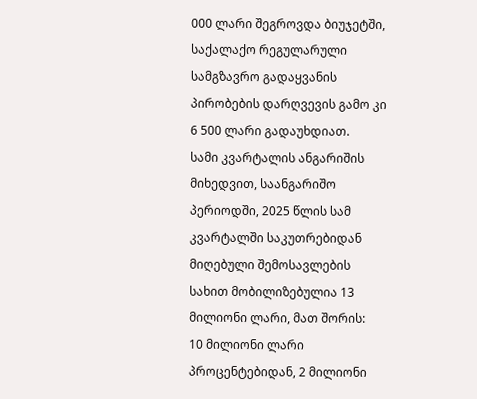000 ლარი შეგროვდა ბიუჯეტში, საქალაქო რეგულარული სამგზავრო გადაყვანის პირობების დარღვევის გამო კი 6 500 ლარი გადაუხდიათ.
სამი კვარტალის ანგარიშის მიხედვით, საანგარიშო პერიოდში, 2025 წლის სამ კვარტალში საკუთრებიდან მიღებული შემოსავლების სახით მობილიზებულია 13 მილიონი ლარი, მათ შორის:
10 მილიონი ლარი პროცენტებიდან, 2 მილიონი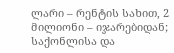ლარი – რენტის სახით, 2 მილიონი – იჯარებიდან;
საქონლისა და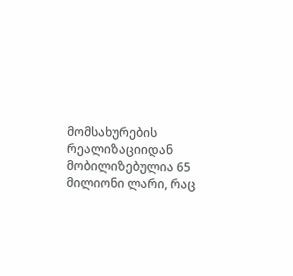მომსახურების რეალიზაციიდან მობილიზებულია 65 მილიონი ლარი, რაც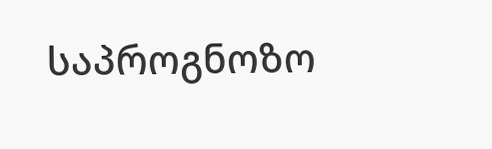საპროგნოზო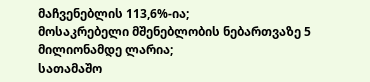მაჩვენებლის 113,6%-ია;
მოსაკრებელი მშენებლობის ნებართვაზე 5 მილიონამდე ლარია;
სათამაშო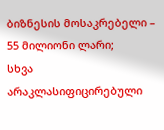ბიზნესის მოსაკრებელი – 55 მილიონი ლარი;
სხვა არაკლასიფიცირებული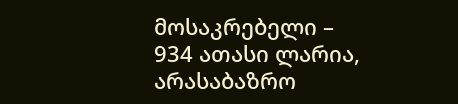მოსაკრებელი – 934 ათასი ლარია, არასაბაზრო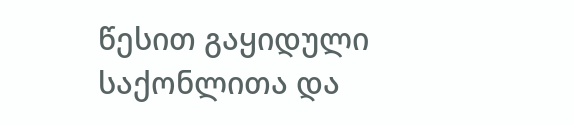წესით გაყიდული საქონლითა და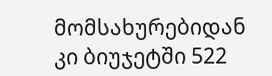მომსახურებიდან კი ბიუჯეტში 522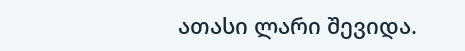ათასი ლარი შევიდა.